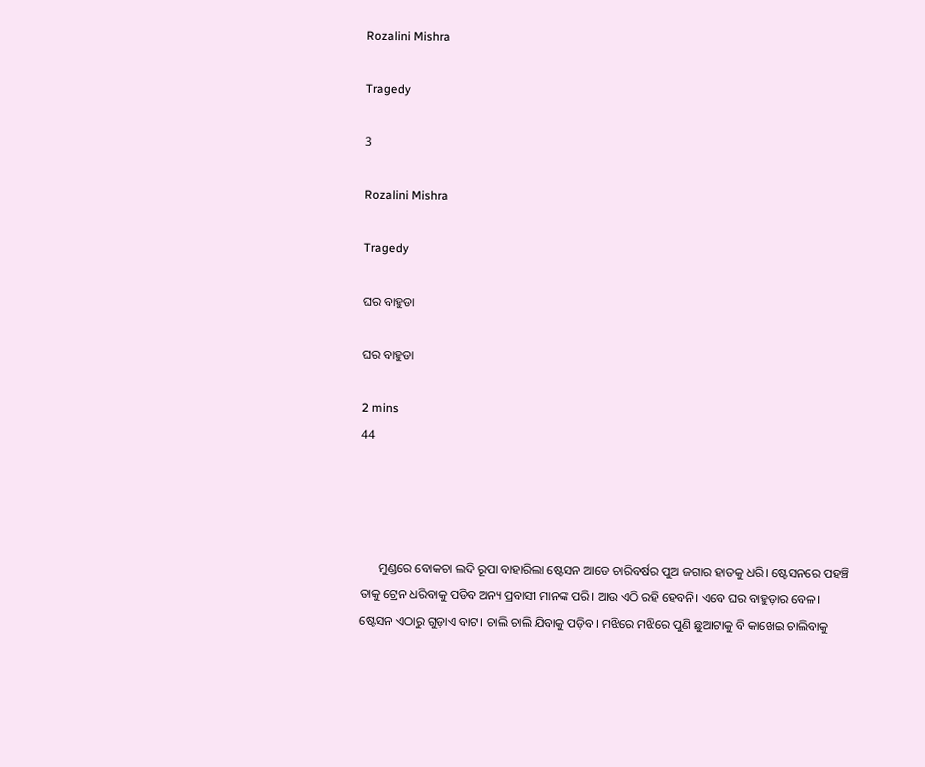Rozalini Mishra

Tragedy

3

Rozalini Mishra

Tragedy

ଘର ବାହୁଡା

ଘର ବାହୁଡା

2 mins
44




      ମୁଣ୍ଡରେ ବୋକଚା ଲଦି ରୂପା ବାହାରିଲା ଷ୍ଟେସନ ଆଡେ ଚାରିବର୍ଷର ପୁଅ ଜଗାର ହାତକୁ ଧରି। ଷ୍ଟେସନରେ ପହଞ୍ଚି ତାକୁ ଟ୍ରେନ ଧରିବାକୁ ପଡିବ ଅନ୍ୟ ପ୍ରବାସୀ ମାନଙ୍କ ପରି। ଆଉ ଏଠି ରହି ହେବନି। ଏବେ ଘର ବାହୁଡ଼ାର ବେଳ। ଷ୍ଟେସନ ଏଠାରୁ ଗୁଡ଼ାଏ ବାଟ। ଚାଲି ଚାଲି ଯିବାକୁ ପଡ଼ିବ। ମଝିରେ ମଝିରେ ପୁଣି ଛୁଆଟାକୁ ବି କାଖେଇ ଚାଲିବାକୁ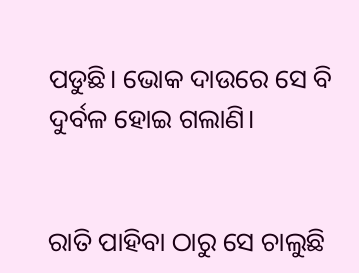ପଡୁଛି। ଭୋକ ଦାଉରେ ସେ ବି ଦୁର୍ବଳ ହୋଇ ଗଲାଣି।


ରାତି ପାହିବା ଠାରୁ ସେ ଚାଲୁଛି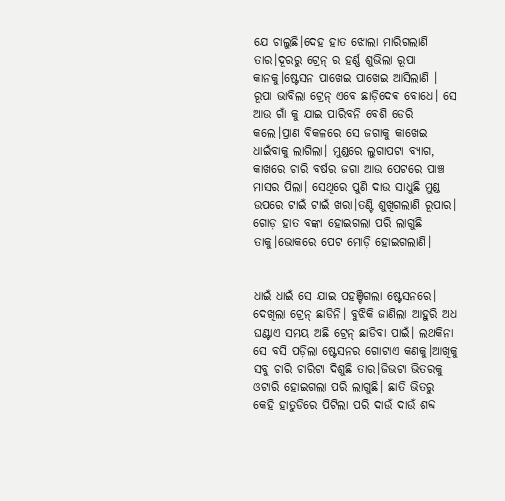ଯେ ଚାଲୁଛି।ଦେହ ହାତ ଝୋଲା ମାରିଗଲାଣି ତାର।ଦୂରରୁ ଟ୍ରେନ୍ ର ହର୍ଣ୍ଣ ଶୁଭିଲା ରୂପା କାନକୁ।ଷ୍ଟେସନ ପାଖେଇ ପାଖେଇ ଆସିଲାଣି । ରୂପା ଭାବିଲା ଟ୍ରେନ୍ ଏବେ ଛାଡ଼ିଦେଵ ବୋଧେ। ସେ ଆଉ ଗାଁ କୁ ଯାଇ ପାରିବନି ବେଶି ଡେରି କଲେ।ପ୍ରାଣ ବିକଳରେ ସେ ଜଗାକୁ କାଖେଇ ଧାଇଁବାକୁ ଲାଗିଲା। ମୁଣ୍ଡରେ ଲୁଗାପଟା ବ୍ୟାଗ, କାଖରେ ଚାରି ବର୍ଷର ଜଗା ଆଉ ପେଟରେ ପାଞ୍ଚ ମାସର ପିଲା। ସେଥିରେ ପୁଣି ଦାଉ ସାଧୁଛି ମୁଣ୍ଡ ଉପରେ ଟାଇଁ ଟାଇଁ ଖରା।ତଣ୍ଟି ଶୁଖିଗଲାଣି ରୂପାର। ଗୋଡ଼ ହାତ ବଙ୍କା ହୋଇଗଲା ପରି ଲାଗୁଛି ତାକୁ।ଭୋକରେ ପେଟ ମୋଡ଼ି ହୋଇଗଲାଣି।


ଧାଇଁ ଧାଇଁ ସେ ଯାଇ ପହଞ୍ଚିଗଲା ଷ୍ଟେସନରେ। ଦେଖିଲା ଟ୍ରେନ୍ ଛାଡିନି। ବୁଝିକି ଜାଣିଲା ଆହୁରି ଅଧ ଘଣ୍ଟାଏ ସମୟ ଅଛି ଟ୍ରେନ୍ ଛାଡିବା ପାଇଁ। ଲଥକିନା ସେ ବସି ପଡ଼ିଲା ଷ୍ଟେସନର ଗୋଟାଏ କଣକୁ।ଆଖିକୁ ସବୁ ଚାରି ଚାରିଟା ଦିଶୁଛି ତାର।ଜିଭଟା ଭିତରକୁ ଓଟାରି ହୋଇଗଲା ପରି ଲାଗୁଛି। ଛାତି ଭିତରୁ କେହି ହାତୁଡିରେ ପିଟିଲା ପରି ଦାଉଁ ଦାଉଁ ଶବ୍ଦ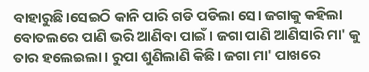ବାହାରୁଛି।ସେଇଠି କାନି ପାରି ଗଡି ପଡିଲା ସେ। ଜଗାକୁ କହିଲା ବୋତଲରେ ପାଣି ଭରି ଆଣିବା ପାଇଁ। ଜଗା ପାଣି ଆଣିସାରି ମା' କୁ ତାର ହଲେଇଲା। ରୁପା ଶୁଣିଲାଣି କିଛି। ଜଗା ମା' ପାଖରେ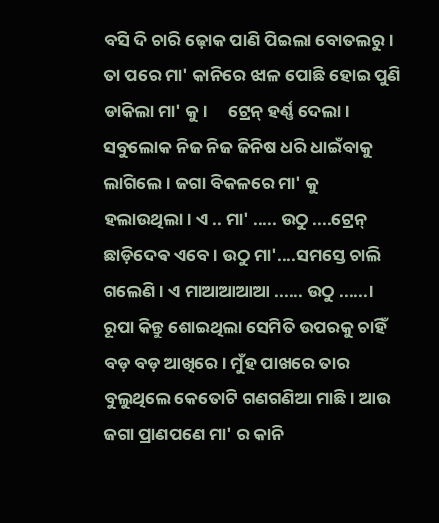ବସି ଦି ଚାରି ଢ଼ୋକ ପାଣି ପିଇଲା ବୋତଲରୁ। ତା ପରେ ମା' କାନିରେ ଝାଳ ପୋଛି ହୋଇ ପୁଣି ଡାକିଲା ମା' କୁ।     ଟ୍ରେନ୍ ହର୍ଣ୍ଣ ଦେଲା। ସବୁଲୋକ ନିଜ ନିଜ ଜିନିଷ ଧରି ଧାଇଁବାକୁ ଲାଗିଲେ। ଜଗା ବିକଳରେ ମା' କୁ ହଲାଉଥିଲା। ଏ .. ମା' ..... ଉଠୁ ....ଟ୍ରେନ୍ ଛାଡ଼ିଦେଵ ଏବେ। ଉଠୁ ମା'....ସମସ୍ତେ ଚାଲି ଗଲେଣି। ଏ ମାଆଆଆଆ ...... ଉଠୁ ......।       ରୂପା କିନ୍ତୁ ଶୋଇଥିଲା ସେମିତି ଉପରକୁ ଚାହିଁ ବଡ଼ ବଡ଼ ଆଖିରେ। ମୁଁହ ପାଖରେ ତାର ବୁଲୁଥିଲେ କେତୋଟି ଗଣଗଣିଆ ମାଛି। ଆଉ ଜଗା ପ୍ରାଣପଣେ ମା' ର କାନି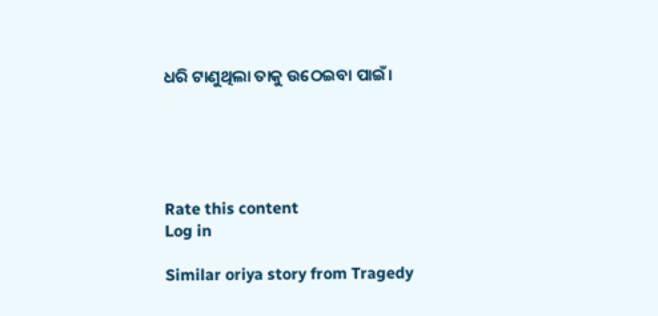ଧରି ଟାଣୁଥିଲା ତାକୁ ଉଠେଇବା ପାଇଁ।





Rate this content
Log in

Similar oriya story from Tragedy